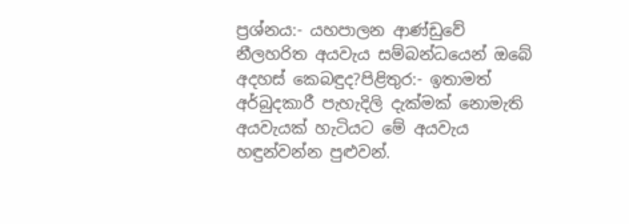ප්‍රශ්නය:- යහපාලන ආණ්ඩුවේ නීලහරිත අයවැය සම්බන්ධයෙන් ඔබේ අදහස් කෙබඳුද?පිළිතුර:- ඉතාමත් අර්බුදකාරී පැහැදිලි දැක්මක් නොමැති අයවැයක් හැටියට මේ අයවැය හඳුන්වන්න පුළුවන්.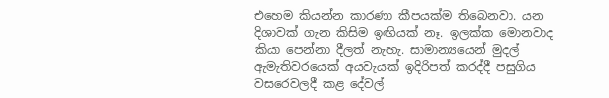එහෙම කියන්න කාරණා කීපයක්ම තිබෙනවා. යන දිශාවක් ගැන කිසිම ඉඟියක් නෑ. ඉලක්ක මොනවාද කියා පෙන්නා දීලත් නැහැ. සාමාන්‍යයෙන් මුදල් ඇමැතිවරයෙක් අයවැයක් ඉදිරිපත් කරද්දී පසුගිය වසරෙවලදී කළ දේවල්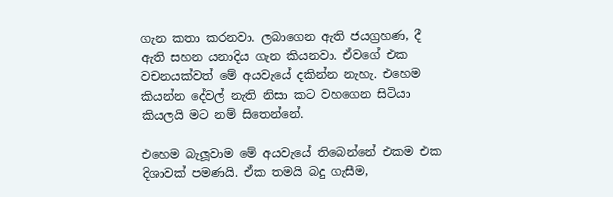ගැන කතා කරනවා. ලබාගෙන ඇති ජයග්‍රහණ, දී ඇති සහන යනාදිය ගැන කියනවා. ඒවගේ එක වචනයක්වත් මේ අයවැයේ දකින්න නැහැ. එහෙම කියන්න දේවල් නැති නිසා කට වහගෙන සිටියා කියලයි මට නම් සිතෙන්නේ.

එහෙම බැලූවාම මේ අයවැයේ තිබෙන්නේ එකම එක දිශාවක් පමණයි. ඒක තමයි බදු ගැසීම,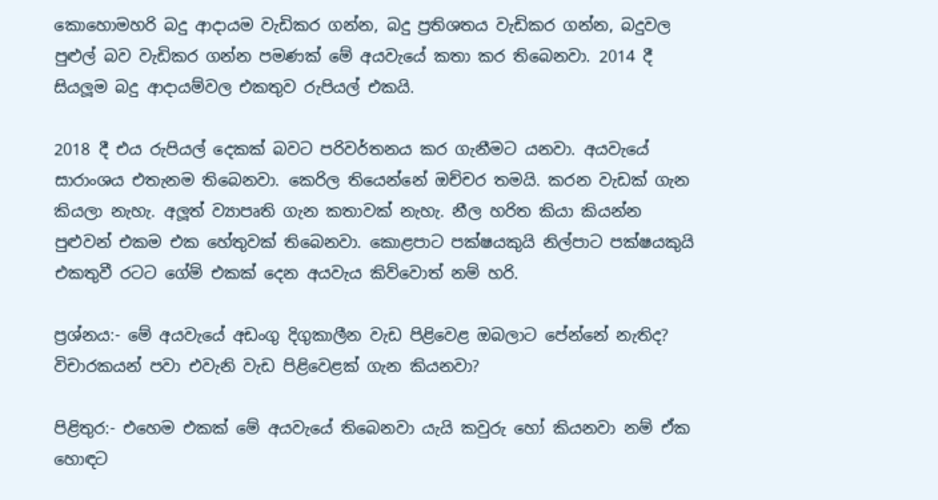කොහොමහරි බදු ආදායම වැඩිකර ගන්න, බදු ප්‍රතිශතය වැඩිකර ගන්න, බදුවල පුළුල් බව වැඩිකර ගන්න පමණක් මේ අයවැයේ කතා කර තිබෙනවා. 2014 දී සියලූම බදු ආදායම්වල එකතුව රුපියල් එකයි.

2018 දී එය රුපියල් දෙකක් බවට පරිවර්තනය කර ගැනීමට යනවා. අයවැයේ සාරාංශය එතැනම තිබෙනවා. කෙරිල තියෙන්නේ ඔච්චර තමයි. කරන වැඩක් ගැන කියලා නැහැ. අලූත් ව්‍යාපෘති ගැන කතාවක් නැහැ. නීල හරිත කියා කියන්න පුළුවන් එකම එක හේතුවක් තිබෙනවා. කොළපාට පක්ෂයකුයි නිල්පාට පක්ෂයකුයි එකතුවී රටට ගේම් එකක් දෙන අයවැය කිව්වොත් නම් හරි.

ප්‍රශ්නය:- මේ අයවැයේ අඩංගු දිගුකාලීන වැඩ පිළිවෙළ ඔබලාට පේන්නේ නැතිද? විචාරකයන් පවා එවැනි වැඩ පිළිවෙළක් ගැන කියනවා?

පිළිතුර:- එහෙම එකක් මේ අයවැයේ තිබෙනවා යැයි කවුරු හෝ කියනවා නම් ඒක හොඳට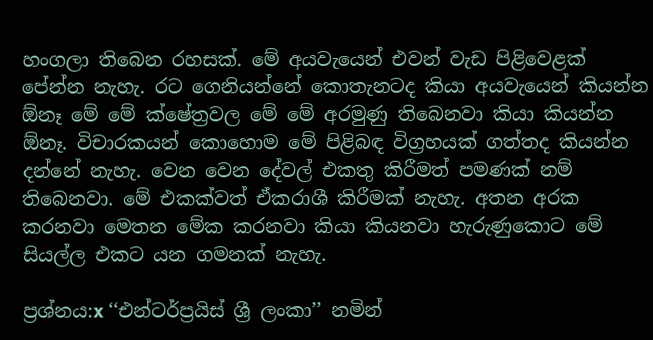හංගලා තිබෙන රහසක්. මේ අයවැයෙන් එවන් වැඩ පිළිවෙළක් පේන්න නැහැ. රට ගෙනියන්නේ කොතැනටද කියා අයවැයෙන් කියන්න  ඕනෑ මේ මේ ක්ෂේත්‍රවල මේ මේ අරමුණු තිබෙනවා කියා කියන්න  ඕනෑ. විචාරකයන් කොහොම මේ පිළිබඳ විග්‍රහයක් ගත්තද කියන්න දන්නේ නැහැ. වෙන වෙන දේවල් එකතු කිරීමත් පමණක් නම් තිබෙනවා. මේ එකක්වත් ඒකරාශී කිරීමක් නැහැ. අතන අරක කරනවා මෙතන මේක කරනවා කියා කියනවා හැරුණුකොට මේ සියල්ල එකට යන ගමනක් නැහැ.

ප්‍රශ්නය:x ‘‘එන්ටර්ප්‍රයිස් ශ්‍රී ලංකා’’ නමින්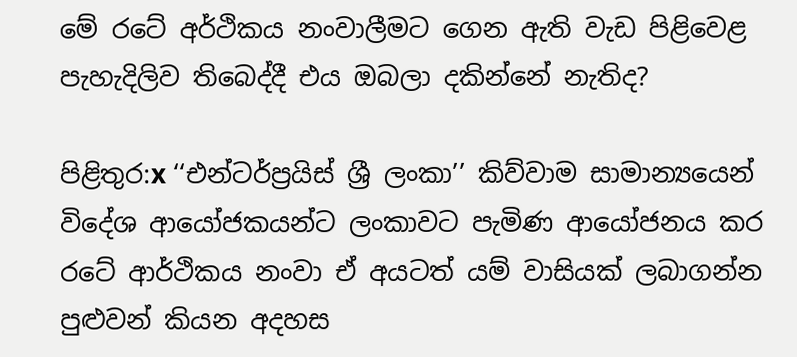මේ රටේ අර්ථිකය නංවාලීමට ගෙන ඇති වැඩ පිළිවෙළ පැහැදිලිව තිබෙද්දී එය ඔබලා දකින්නේ නැතිද?

පිළිතුර:x ‘‘එන්ටර්ප්‍රයිස් ශ්‍රී ලංකා’’ කිව්වාම සාමාන්‍යයෙන් විදේශ ආයෝජකයන්ට ලංකාවට පැමිණ ආයෝජනය කර රටේ ආර්ථිකය නංවා ඒ අයටත් යම් වාසියක් ලබාගන්න පුළුවන් කියන අදහස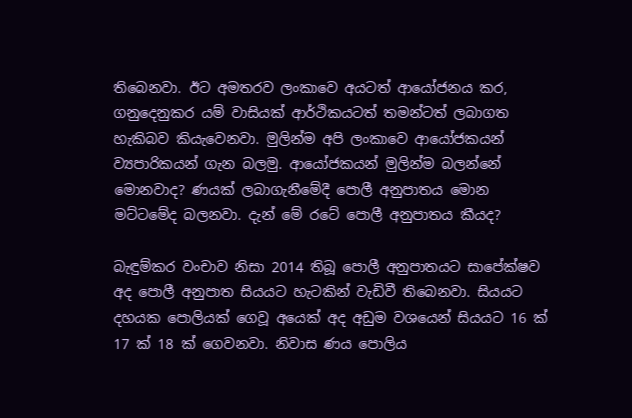තිබෙනවා. ඊට අමතරව ලංකාවෙ අයටත් ආයෝජනය කර, ගනුදෙනුකර යම් වාසියක් ආර්ථිකයටත් තමන්ටත් ලබාගත හැකිබව කියැවෙනවා. මුලින්ම අපි ලංකාවෙ ආයෝජකයන් ව්‍යපාරිකයන් ගැන බලමු. ආයෝජකයන් මුලින්ම බලන්නේ මොනවාද? ණයක් ලබාගැනීමේදී පොලී අනුපාතය මොන මට්ටමේද බලනවා. දැන් මේ රටේ පොලී අනුපාතය කීයද?

බැඳුම්කර වංචාව නිසා 2014 තිබූ පොලී අනුපාතයට සාපේක්ෂව අද පොලී අනුපාත සියයට හැටකින් වැඩිවී තිබෙනවා. සියයට දහයක පොලියක් ගෙවූ අයෙක් අද අඩුම වශයෙන් සියයට 16 ක් 17 ක් 18 ක් ගෙවනවා. නිවාස ණය පොලිය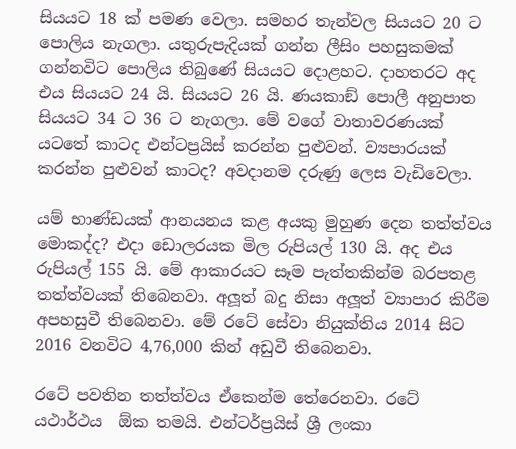සියයට 18 ක් පමණ වෙලා. සමහර තැන්වල සියයට 20 ට පොලිය නැගලා. යතුරුපැදියක් ගන්න ලීසිං පහසුකමක් ගන්නවිට පොලිය තිබුණේ සියයට දොළහට. දාහතරට අද එය සියයට 24 යි. සියයට 26 යි. ණයකාඞ් පොලී අනුපාත සියයට 34 ට 36 ට නැගලා. මේ වගේ වාතාවරණයක් යටතේ කාටද එන්ටප්‍රයිස් කරන්න පුළුවන්. ව්‍යපාරයක් කරන්න පුළුවන් කාටද? අවදානම දරුණු ලෙස වැඩිවෙලා.

යම් භාණ්ඩයක් ආනයනය කළ අයකු මුහුණ දෙන තත්ත්වය මොකද්ද? එදා ඩොලරයක මිල රුපියල් 130 යි. අද එය රුපියල් 155 යි. මේ ආකාරයට සෑම පැත්තකින්ම බරපතළ තත්ත්වයක් තිබෙනවා. අලූත් බදු නිසා අලූත් ව්‍යාපාර කිරීම අපහසුවී තිබෙනවා. මේ රටේ සේවා නියුක්තිය 2014 සිට 2016 වනවිට 4,76,000 කින් අඩුවී තිබෙනවා.

රටේ පවතින තත්ත්වය ඒකෙන්ම තේරෙනවා. රටේ යථාර්ථය  ඕක තමයි. එන්ටර්ප්‍රයිස් ශ්‍රී ලංකා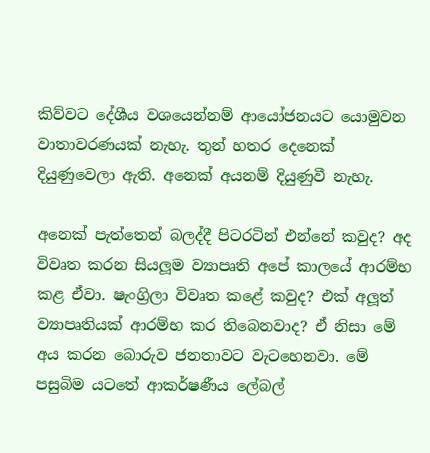කිව්වට දේශීය වශයෙන්නම් ආයෝජනයට යොමුවන වාතාවරණයක් නැහැ. තුන් හතර දෙනෙක් දියුණුවෙලා ඇති. අනෙක් අයනම් දියුණුවී නැහැ.

අනෙක් පැත්තෙන් බලද්දී පිටරටින් එන්නේ කවුද? අද විවෘත කරන සියලූම ව්‍යාපෘති අපේ කාලයේ ආරම්භ කළ ඒවා. ෂැංග්‍රිලා විවෘත කළේ කවුද? එක් අලූත් ව්‍යාපෘතියක් ආරම්භ කර තිබෙනවාද? ඒ නිසා මේ අය කරන බොරුව ජනතාවට වැටහෙනවා. මේ පසුබිම යටතේ ආකර්ෂණීය ලේබල්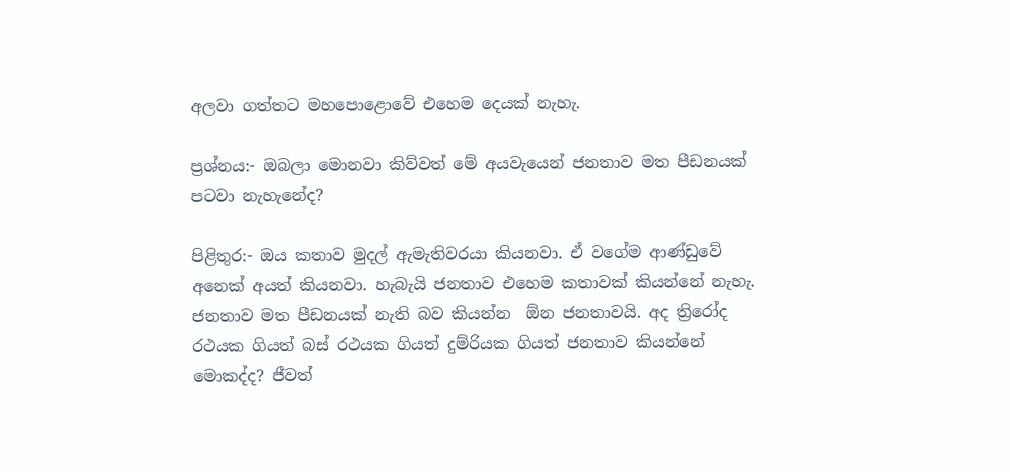අලවා ගත්තට මහපොළොවේ එහෙම දෙයක් නැහැ.

ප්‍රශ්නය:- ඔබලා මොනවා කිව්වත් මේ අයවැයෙන් ජනතාව මත පීඩනයක් පටවා නැහැනේද?

පිළිතුර:- ඔය කතාව මුදල් ඇමැතිවරයා කියනවා. ඒ වගේම ආණ්ඩුවේ අනෙක් අයත් කියනවා. හැබැයි ජනතාව එහෙම කතාවක් කියන්නේ නැහැ. ජනතාව මත පීඩනයක් නැති බව කියන්න  ඕන ජනතාවයි. අද ත්‍රිරෝද රථයක ගියත් බස් රථයක ගියත් දුම්රියක ගියත් ජනතාව කියන්නේ මොකද්ද? ජීවත්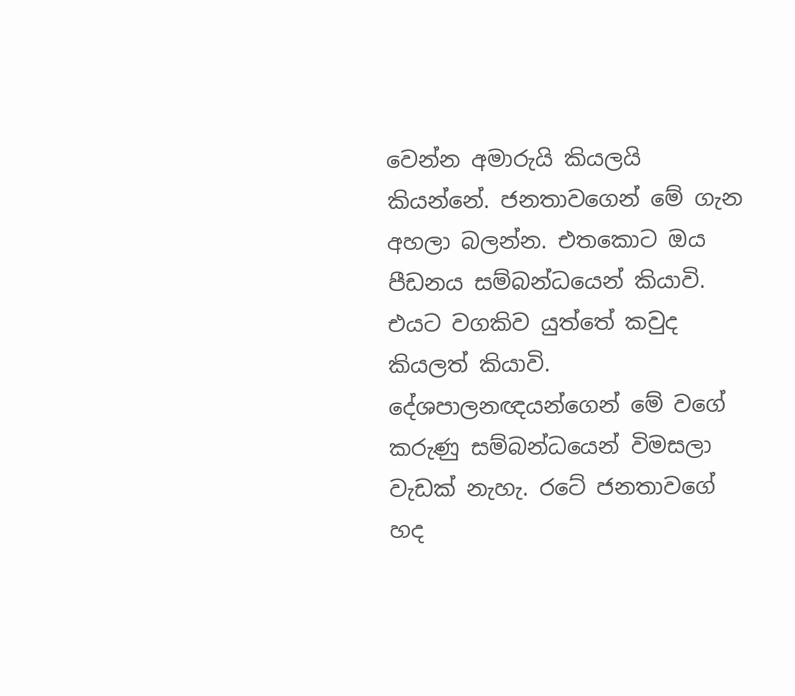වෙන්න අමාරුයි කියලයි කියන්නේ. ජනතාවගෙන් මේ ගැන අහලා බලන්න. එතකොට ඔය පීඩනය සම්බන්ධයෙන් කියාවි. එයට වගකිව යුත්තේ කවුද කියලත් කියාවි. දේශපාලනඥයන්ගෙන් මේ වගේ කරුණු සම්බන්ධයෙන් විමසලා වැඩක් නැහැ. රටේ ජනතාවගේ හද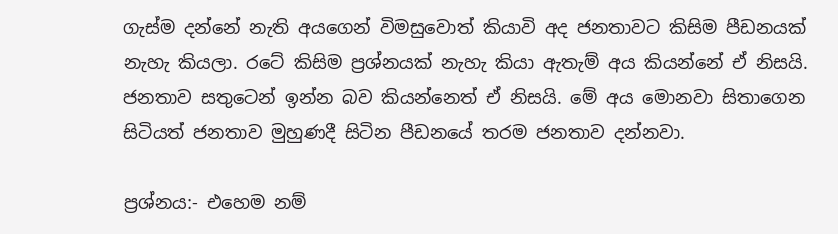ගැස්ම දන්නේ නැති අයගෙන් විමසුවොත් කියාවි අද ජනතාවට කිසිම පීඩනයක් නැහැ කියලා. රටේ කිසිම ප්‍රශ්නයක් නැහැ කියා ඇතැම් අය කියන්නේ ඒ නිසයි. ජනතාව සතුටෙන් ඉන්න බව කියන්නෙත් ඒ නිසයි. මේ අය මොනවා සිතාගෙන සිටියත් ජනතාව මුහුණදී සිටින පීඩනයේ තරම ජනතාව දන්නවා.

ප්‍රශ්නය:- එහෙම නම්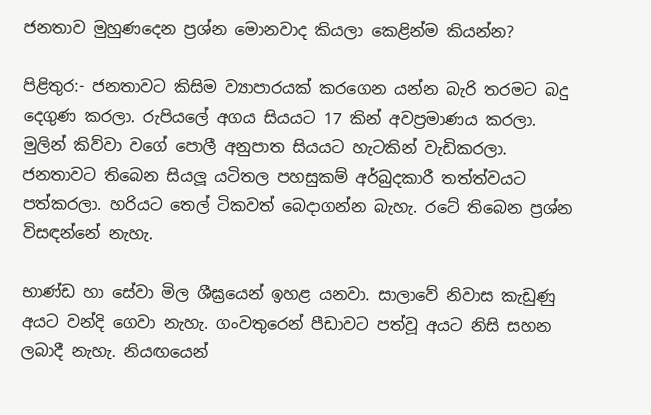ජනතාව මුහුණදෙන ප්‍රශ්න මොනවාද කියලා කෙළින්ම කියන්න?

පිළිතුර:- ජනතාවට කිසිම ව්‍යාපාරයක් කරගෙන යන්න බැරි තරමට බදු දෙගුණ කරලා. රුපියලේ අගය සියයට 17 කින් අවප්‍රමාණය කරලා. මුලින් කිව්වා වගේ පොලී අනුපාත සියයට හැටකින් වැඩිකරලා. ජනතාවට තිබෙන සියලූ යටිතල පහසුකම් අර්බුදකාරී තත්ත්වයට පත්කරලා. හරියට තෙල් ටිකවත් බෙදාගන්න බැහැ. රටේ තිබෙන ප්‍රශ්න විසඳන්නේ නැහැ.

භාණ්ඩ හා සේවා මිල ශීඝ්‍රයෙන් ඉහළ යනවා. සාලාවේ නිවාස කැඩුණු අයට වන්දි ගෙවා නැහැ. ගංවතුරෙන් පීඩාවට පත්වූ අයට නිසි සහන ලබාදී නැහැ. නියඟයෙන්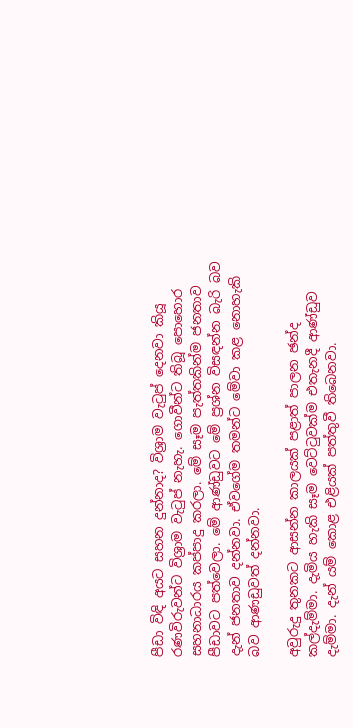පීඩා විඳි අයට සහන දුන්නාද? විශ්‍රාම වැටුප් දෙනවා කියූ රණවිරුවන්ට විශ්‍රාම වැටුප් නැහැ. ගොවීන්ට තිබූ පොහොර සහනාධාරය කප්පාදු කරලා. මේ සෑම පැත්තකින්ම ජනතාව පීඩාවට පත්වෙලා. මේ ආණ්ඩුවට මේ ප්‍රශ්න විසඳන්න බැරි බව දැන් ජනතාව දන්නවා. ඒවගේම තමන්ට මේවා කළ නොහැකි බව ආණඩුවත් දන්නවා.

අවුරුදු තුනකට ආසන්න කාලයක් පළාත් පාලන ඡන්ද කල්දැම්මා. දැමිය හැකි සෑම වෙට්ටුවක්ම එතැනදී ආණ්ඩුව දැම්මා. දැන් යම් කොළ එළියක් පත්තුවී තිබෙනවා.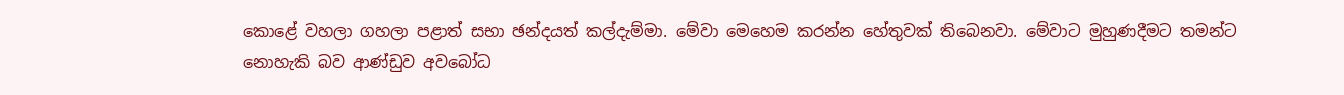කොළේ වහලා ගහලා පළාත් සභා ඡන්දයත් කල්දැම්මා. මේවා මෙහෙම කරන්න හේතුවක් තිබෙනවා. මේවාට මුහුණදීමට තමන්ට නොහැකි බව ආණ්ඩුව අවබෝධ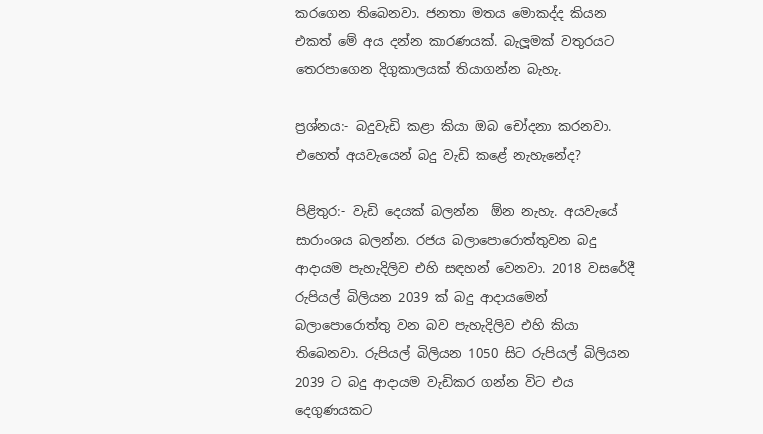කරගෙන තිබෙනවා. ජනතා මතය මොකද්ද කියන එකත් මේ අය දන්න කාරණයක්. බැලූමක් වතුරයට තෙරපාගෙන දිගුකාලයක් තියාගන්න බැහැ.

ප්‍රශ්නය:- බදුවැඩි කළා කියා ඔබ චෝදනා කරනවා. එහෙත් අයවැයෙන් බදු වැඩි කළේ නැහැනේද?

පිළිතුර:- වැඩි දෙයක් බලන්න  ඕන නැහැ. අයවැයේ සාරාංශය බලන්න. රජය බලාපොරොත්තුවන බදු ආදායම පැහැදිලිව එහි සඳහන් වෙනවා. 2018 වසරේදී රුපියල් බිලියන 2039 ක් බදු ආදායමෙන් බලාපොරොත්තු වන බව පැහැදිලිව එහි කියා තිබෙනවා. රුපියල් බිලියන 1050 සිට රුපියල් බිලියන 2039 ට බදු ආදායම වැඩිකර ගන්න විට එය දෙගුණයකට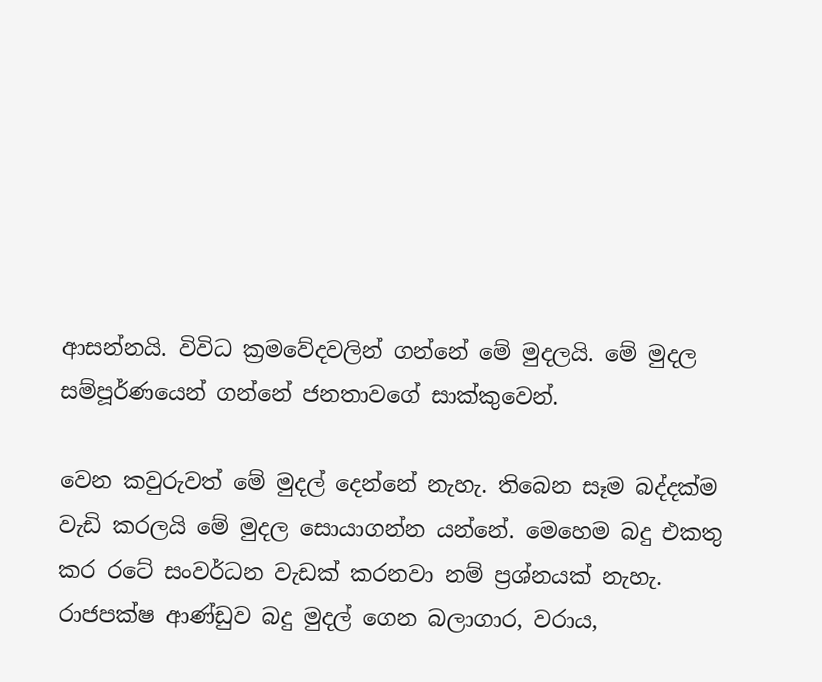ආසන්නයි. විවිධ ක්‍රමවේදවලින් ගන්නේ මේ මුදලයි. මේ මුදල සම්පූර්ණයෙන් ගන්නේ ජනතාවගේ සාක්කුවෙන්.

වෙන කවුරුවත් මේ මුදල් දෙන්නේ නැහැ. තිබෙන සෑම බද්දක්ම වැඩි කරලයි මේ මුදල සොයාගන්න යන්නේ. මෙහෙම බදු එකතු කර රටේ සංවර්ධන වැඩක් කරනවා නම් ප්‍රශ්නයක් නැහැ. රාජපක්ෂ ආණ්ඩුව බදු මුදල් ගෙන බලාගාර, වරාය,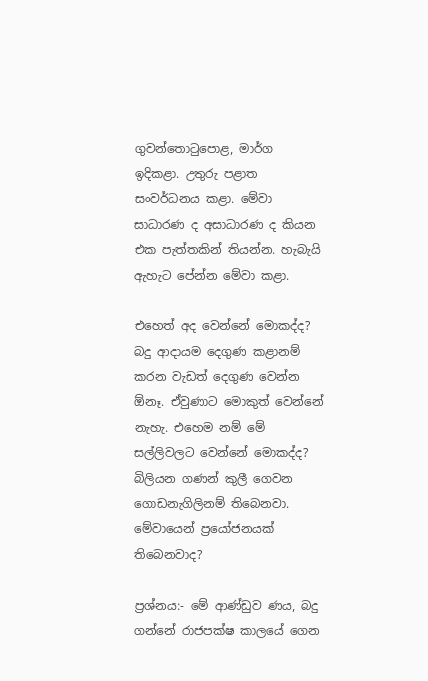ගුවන්තොටුපොළ, මාර්ග ඉදිකළා. උතුරු පළාත සංවර්ධනය කළා. මේවා සාධාරණ ද අසාධාරණ ද කියන එක පැත්තකින් තියන්න. හැබැයි ඇහැට පේන්න මේවා කළා.

එහෙත් අද වෙන්නේ මොකද්ද? බදු ආදායම දෙගුණ කළානම් කරන වැඩත් දෙගුණ වෙන්න  ඕනෑ. ඒවුණාට මොකුත් වෙන්නේ නැහැ. එහෙම නම් මේ සල්ලිවලට වෙන්නේ මොකද්ද? බිලියන ගණන් කුලී ගෙවන ගොඩනැගිලිනම් තිබෙනවා. මේවායෙන් ප්‍රයෝජනයක් තිබෙනවාද?

ප්‍රශ්නය:- මේ ආණ්ඩුව ණය, බදු ගන්නේ රාජපක්ෂ කාලයේ ගෙන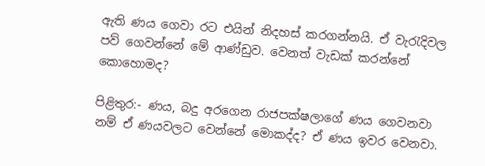ඇති ණය ගෙවා රට එයින් නිදහස් කරගන්නයි. ඒ වැරැදිවල පව් ගෙවන්නේ මේ ආණ්ඩුව. වෙනත් වැඩක් කරන්නේ කොහොමද?

පිළිතුර:- ණය, බදු අරගෙන රාජපක්ෂලාගේ ණය ගෙවනවා නම් ඒ ණයවලට වෙන්නේ මොකද්ද? ඒ ණය ඉවර වෙනවා.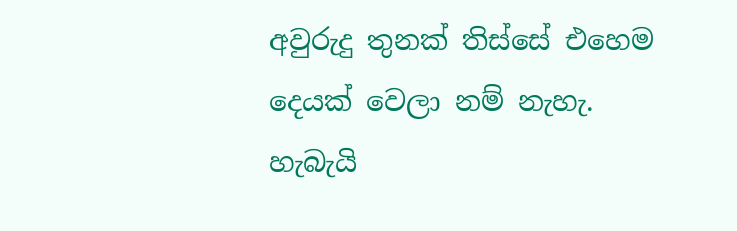අවුරුදු තුනක් තිස්සේ එහෙම දෙයක් වෙලා නම් නැහැ. හැබැයි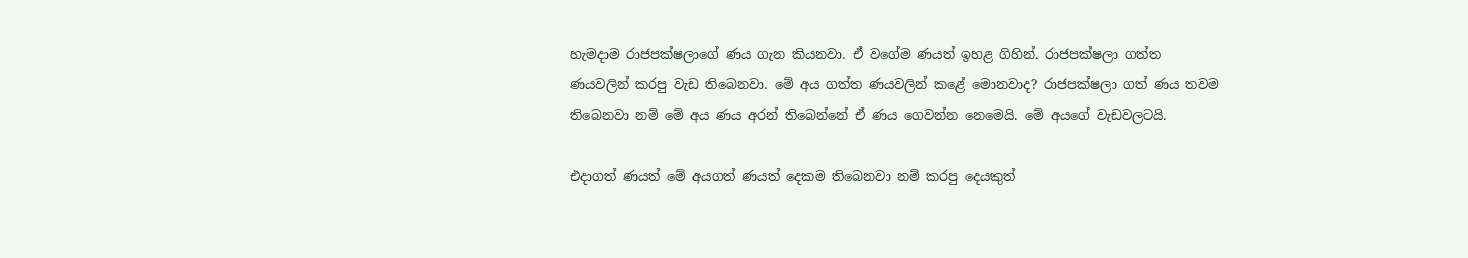හැමදාම රාජපක්ෂලාගේ ණය ගැන කියනවා. ඒ වගේම ණයත් ඉහළ ගිහින්. රාජපක්ෂලා ගත්ත ණයවලින් කරපු වැඩ තිබෙනවා. මේ අය ගත්ත ණයවලින් කළේ මොනවාද? රාජපක්ෂලා ගත් ණය තවම තිබෙනවා නම් මේ අය ණය අරන් තිබෙන්නේ ඒ ණය ගෙවන්න නෙමෙයි. මේ අයගේ වැඩවලටයි.

එදාගත් ණයත් මේ අයගත් ණයත් දෙකම තිබෙනවා නම් කරපු දෙයකුත්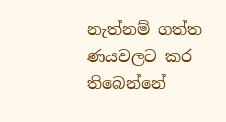නැත්නම් ගත්ත ණයවලට කර තිබෙන්නේ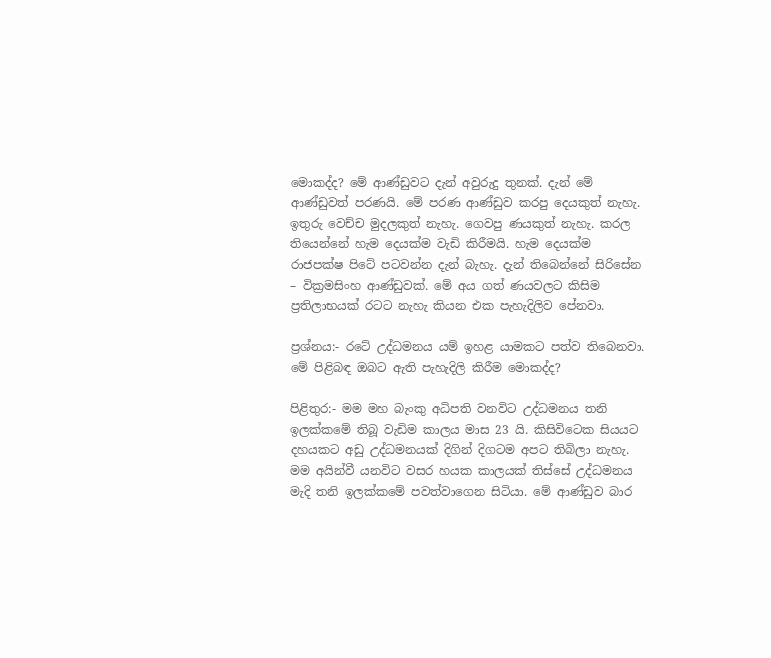මොකද්ද? මේ ආණ්ඩුවට දැන් අවුරුදු තුනක්. දැන් මේ ආණ්ඩුවත් පරණයි. මේ පරණ ආණ්ඩුව කරපු දෙයකුත් නැහැ. ඉතුරු වෙච්ච මුදලකුත් නැහැ. ගෙවපු ණයකුත් නැහැ. කරල තියෙන්නේ හැම දෙයක්ම වැඩි කිරීමයි. හැම දෙයක්ම රාජපක්ෂ පිටේ පටවන්න දැන් බැහැ. දැන් තිබෙන්නේ සිරිසේන – වික්‍රමසිංහ ආණ්ඩුවක්. මේ අය ගත් ණයවලට කිසිම ප්‍රතිලාභයක් රටට නැහැ කියන එක පැහැදිලිව පේනවා.

ප්‍රශ්නය:- රටේ උද්ධමනය යම් ඉහළ යාමකට පත්ව තිබෙනවා. මේ පිළිබඳ ඔබට ඇති පැහැදිලි කිරීම මොකද්ද?

පිළිතුර:- මම මහ බැංකු අධිපති වනවිට උද්ධමනය තනි ඉලක්කමේ තිබූ වැඩිම කාලය මාස 23 යි. කිසිවිටෙක සියයට දහයකට අඩු උද්ධමනයක් දිගින් දිගටම අපට තිබිලා නැහැ. මම අයින්වී යනවිට වසර හයක කාලයක් තිස්සේ උද්ධමනය මැදි තනි ඉලක්කමේ පවත්වාගෙන සිටියා. මේ ආණ්ඩුව බාර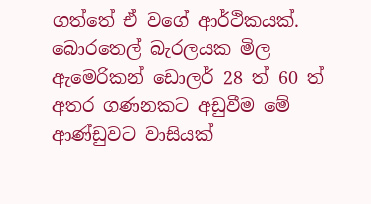ගත්තේ ඒ වගේ ආර්ථිකයක්. බොරතෙල් බැරලයක මිල ඇමෙරිකන් ඩොලර් 28 ත් 60 ත් අතර ගණනකට අඩුවීම මේ ආණ්ඩුවට වාසියක්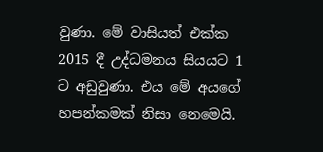වුණා. මේ වාසියත් එක්ක 2015 දී උද්ධමනය සියයට 1 ට අඩුවුණා. එය මේ අයගේ හපන්කමක් නිසා නෙමෙයි.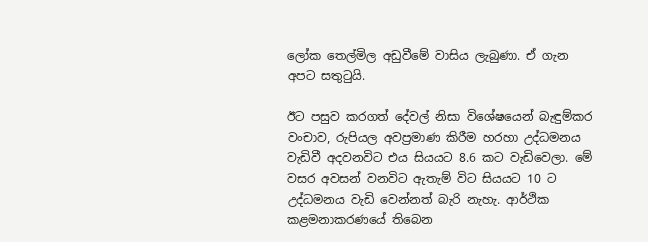ලෝක තෙල්මිල අඩුවීමේ වාසිය ලැබුණා. ඒ ගැන අපට සතුටුයි.

ඊට පසුව කරගත් දේවල් නිසා විශේෂයෙන් බැඳුම්කර වංචාව, රුපියල අවප්‍රමාණ කිරීම හරහා උද්ධමනය වැඩිවී අදවනවිට එය සියයට 8.6 කට වැඩිවෙලා. මේ වසර අවසන් වනවිට ඇතැම් විට සියයට 10 ට උද්ධමනය වැඩි වෙන්නත් බැරි නැහැ. ආර්ථික කළමනාකරණයේ තිබෙන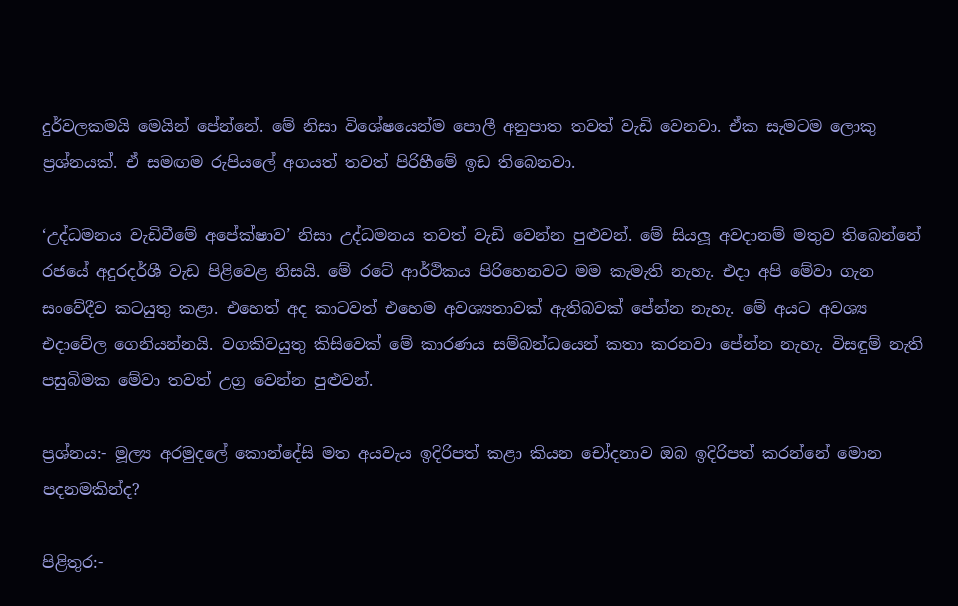දුර්වලකමයි මෙයින් පේන්නේ. මේ නිසා විශේෂයෙන්ම පොලී අනුපාත තවත් වැඩි වෙනවා. ඒක සැමටම ලොකු ප්‍රශ්නයක්. ඒ සමඟම රුපියලේ අගයත් තවත් පිරිහීමේ ඉඩ තිබෙනවා.

‘උද්ධමනය වැඩිවීමේ අපේක්ෂාව’ නිසා උද්ධමනය තවත් වැඩි වෙන්න පුළුවන්. මේ සියලූ අවදානම් මතුව තිබෙන්නේ රජයේ අදුරදර්ශී වැඩ පිළිවෙළ නිසයි. මේ රටේ ආර්ථිකය පිරිහෙනවට මම කැමැති නැහැ. එදා අපි මේවා ගැන සංවේදීව කටයුතු කළා. එහෙත් අද කාටවත් එහෙම අවශ්‍යතාවක් ඇතිබවක් පේන්න නැහැ. මේ අයට අවශ්‍ය එදාවේල ගෙනියන්නයි. වගකිවයුතු කිසිවෙක් මේ කාරණය සම්බන්ධයෙන් කතා කරනවා පේන්න නැහැ. විසඳුම් නැති පසුබිමක මේවා තවත් උග්‍ර වෙන්න පුළුවන්.

ප්‍රශ්නය:- මූල්‍ය අරමුදලේ කොන්දේසි මත අයවැය ඉදිරිපත් කළා කියන චෝදනාව ඔබ ඉදිරිපත් කරන්නේ මොන පදනමකින්ද?

පිළිතුර:-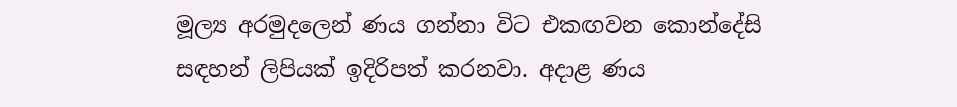මූල්‍ය අරමුදලෙන් ණය ගන්නා විට එකඟවන කොන්දේසි සඳහන් ලිපියක් ඉදිරිපත් කරනවා. අදාළ ණය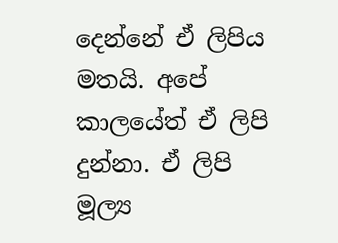දෙන්නේ ඒ ලිපිය මතයි. අපේ කාලයේත් ඒ ලිපි දුන්නා. ඒ ලිපි මූල්‍ය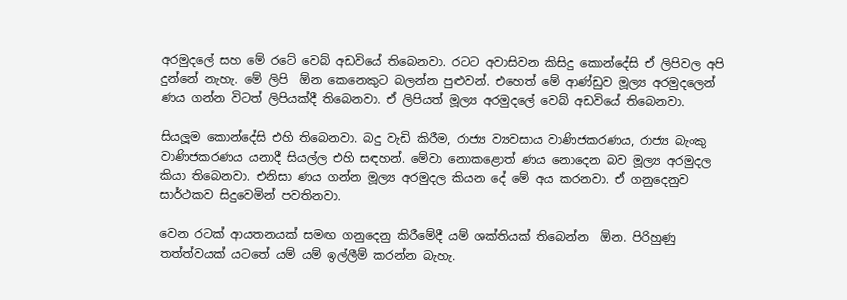අරමුදලේ සහ මේ රටේ වෙබ් අඩවියේ තිබෙනවා. රටට අවාසිවන කිසිදු කොන්දේසි ඒ ලිපිවල අපි දුන්නේ නැහැ. මේ ලිපි  ඕන කෙනෙකුට බලන්න පුළුවන්. එහෙත් මේ ආණ්ඩුව මූල්‍ය අරමුදලෙන් ණය ගන්න විටත් ලිපියක්දී තිබෙනවා. ඒ ලිපියත් මූල්‍ය අරමුදලේ වෙබ් අඩවියේ තිබෙනවා.

සියලූම කොන්දේසි එහි තිබෙනවා. බදු වැඩි කිරීම, රාජ්‍ය ව්‍යවසාය වාණිජකරණය, රාජ්‍ය බැංකු වාණිජකරණය යනාදී සියල්ල එහි සඳහන්. මේවා නොකළොත් ණය නොදෙන බව මූල්‍ය අරමුදල කියා තිබෙනවා. එනිසා ණය ගන්න මූල්‍ය අරමුදල කියන දේ මේ අය කරනවා. ඒ ගනුදෙනුව සාර්ථකව සිදුවෙමින් පවතිනවා.

වෙන රටක් ආයතනයක් සමඟ ගනුදෙනු කිරීමේදී යම් ශක්තියක් තිබෙන්න  ඕන. පිරිහුණු තත්ත්වයක් යටතේ යම් යම් ඉල්ලීම් කරන්න බැහැ.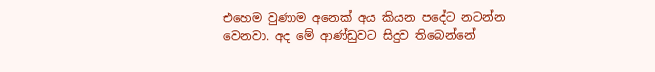එහෙම වුණාම අනෙක් අය කියන පදේට නටන්න වෙනවා. අද මේ ආණ්ඩුවට සිදුව තිබෙන්නේ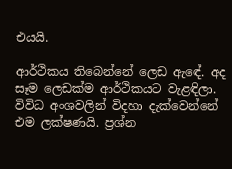එයයි.

ආර්ථිකය තිබෙන්නේ ලෙඩ ඇඳේ. අද සෑම ලෙඩක්ම ආර්ථිකයට වැළඳිලා. විවිධ අංශවලින් විදහා දැක්වෙන්නේ එම ලක්ෂණයි. ප්‍රශ්න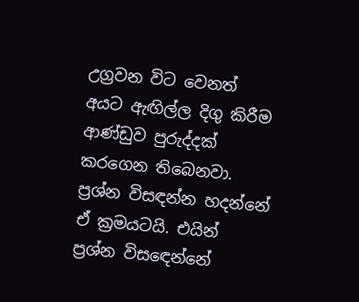උග්‍රවන විට වෙනත් අයට ඇඟිල්ල දිගු කිරීම ආණ්ඩුව පුරුද්දක් කරගෙන තිබෙනවා. ප්‍රශ්න විසඳන්න හදන්නේ ඒ ක්‍රමයටයි. එයින් ප්‍රශ්න විසඳෙන්නේ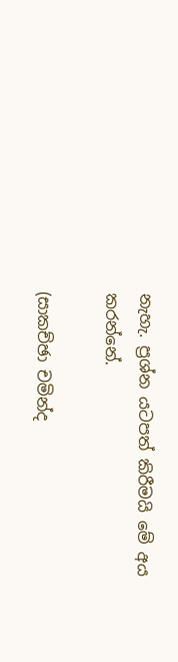නැහැ. ප්‍රශ්න යටපත් කිරීමයි මේ අය කරන්නේ.

(සාකච්ඡා චමින්ද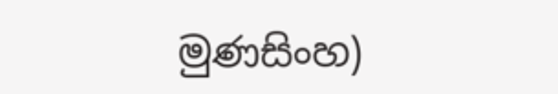මුණසිංහ)